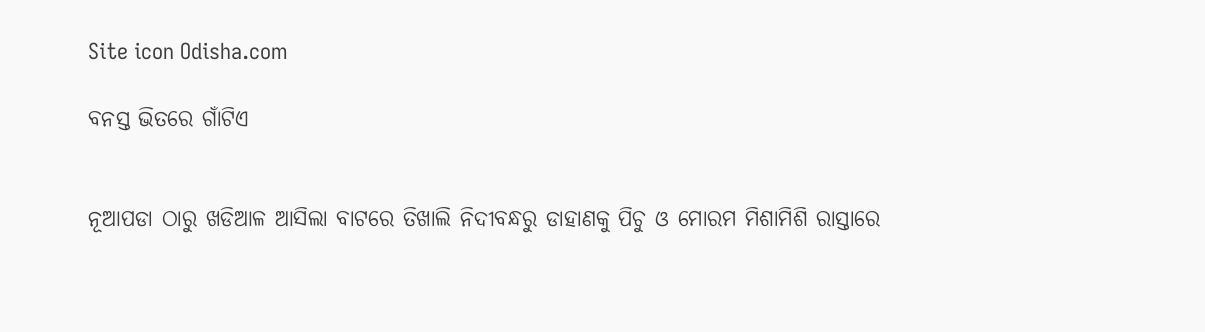Site icon Odisha.com

ବନସ୍ତ ଭିତରେ ଗାଁଟିଏ


ନୂଆପଡା ଠାରୁ ଖଡିଆଳ ଆସିଲା ବାଟରେ ତିଖାଲି ନିଦୀବନ୍ଧରୁ ଡାହାଣକୁ ପିଚୁ ଓ ମୋରମ ମିଶାମିଶି ରାସ୍ତାରେ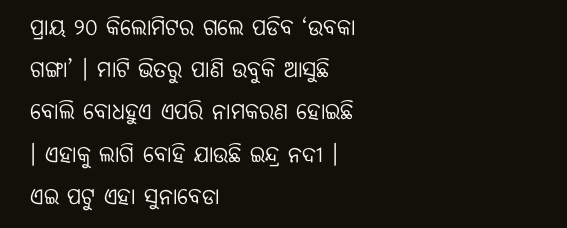ପ୍ରାୟ ୨୦ କିଲୋମିଟର ଗଲେ ପଡିବ ‘ଉବକା ଗଙ୍ଗା’ । ମାଟି ଭିତରୁ ପାଣି ଉବୁକି ଆସୁଛି ବୋଲି ବୋଧହୁଏ ଏପରି ନାମକରଣ ହୋଇଛି । ଏହାକୁ ଲାଗି ବୋହି ଯାଉଛି ଇନ୍ଦ୍ର ନଦୀ । ଏଇ ପଟୁ ଏହା ସୁନାବେଡା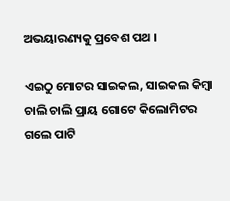ଅଭୟାରଣ୍ୟକୁ ପ୍ରବେଶ ପଥ ।

ଏଇଠୁ ମୋଟର ସାଇକଲ, ସାଇକଲ କିମ୍ବା ଚାଲି ଚାଲି ପ୍ରାୟ ଗୋଟେ କିଲୋମିଟର ଗଲେ ପାଟି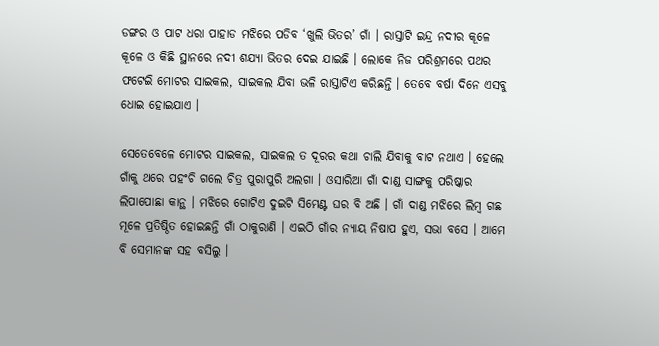ଡଙ୍ଗର ଓ ପାଟ ଧରା ପାହାଡ ମଝିରେ ପଡିବ ‘ଖୁଲି ଭିତର’ ଗାଁ । ରାସ୍ତାଟି ଇନ୍ଦ୍ର ନଦୀର କୂଳେ କୂଳେ ଓ କିଛି ସ୍ଥାନରେ ନଦୀ ଶଯ୍ୟା ଭିତର ଦେଇ ଯାଇଛି । ଲୋକେ ନିଜ ପରିଶ୍ରମରେ ପଥର ଫଟେଇି ମୋଟର ସାଇକଲ, ସାଇକଲ ଯିବା ଭଳି ରାସ୍ତାଟିଏ କରିଛନ୍ତି । ତେବେ ବର୍ଷା ଦିନେ ଏସବୁ ଧୋଇ ହୋଇଯାଏ ।

ସେତେବେଳେ ମୋଟର ସାଇକଲ, ସାଇକଲ ତ ଦୂରର କଥା ଚାଲି ଯିବାକୁ ବାଟ ନଥାଏ । ହେଲେ ଗାଁକୁ ଥରେ ପହଂଚି ଗଲେ ଚିତ୍ର ପୁରାପୁରି ଅଲଗା । ଓସାରିଆ ଗାଁ ଦାଣ୍ଡ ସାଙ୍ଗକୁ ପରିଷ୍କାର ଲିପାପୋଛା କାନ୍ଥ । ମଝିରେ ଗୋଟିଏ ଦୁଇଟି ସିମେଣ୍ଟ ଘର ବି ଅଛି । ଗାଁ ଦାଣ୍ଡ ମଝିରେ ଲିମ୍ବ ଗଛ ମୂଳେ ପ୍ରତିଷ୍ଠିତ ହୋଇଛନ୍ତି ଗାଁ ଠାକୁରାଣି । ଏଇଠି ଗାଁର ନ୍ୟାୟ ନିଷାପ ହୁଏ, ସଭା ବସେ । ଆମେ ବି ସେମାନଙ୍କ ସହ ବସିଲୁ ।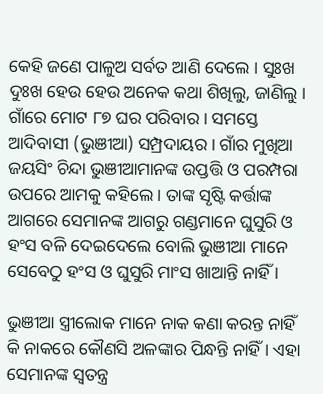କେହି ଜଣେ ପାଳୁଅ ସର୍ବତ ଆଣି ଦେଲେ । ସୁଃଖ ଦୁଃଖ ହେଉ ହେଉ ଅନେକ କଥା ଶିଖିଲୁ, ଜାଣିଲୁ । ଗାଁରେ ମୋଟ ୮୭ ଘର ପରିବାର । ସମସ୍ତେ ଆଦିବାସୀ (ଭୁଞୀଆ) ସମ୍ପ୍ରଦାୟର । ଗାଁର ମୁଖିଆ ଜୟସିଂ ଚିନ୍ଦା ଭୁଞୀଆମାନଙ୍କ ଉପ୍ତତ୍ତି ଓ ପରମ୍ପରା ଉପରେ ଆମକୁ କହିଲେ । ତାଙ୍କ ସୃଷ୍ଟି କର୍ତ୍ତାଙ୍କ ଆଗରେ ସେମାନଙ୍କ ଆଗରୁ ଗଣ୍ଡମାନେ ଘୁସୁରି ଓ ହଂସ ବଳି ଦେଇଦେଲେ ବୋଲି ଭୁଞୀଆ ମାନେ ସେବେଠୁ ହଂସ ଓ ଘୁସୁରି ମାଂସ ଖାଆନ୍ତି ନାହିଁ ।

ଭୁଞୀଆ ସ୍ତ୍ରୀଲୋକ ମାନେ ନାକ କଣା କରନ୍ତ ନାହିଁ କି ନାକରେ କୌଣସି ଅଳଙ୍କାର ପିନ୍ଧନ୍ତି ନାହିଁ । ଏହା ସେମାନଙ୍କ ସ୍ୱତନ୍ତ୍ର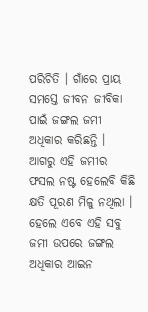ପରିଚିତି । ଗାଁରେ ପ୍ରାୟ ସମସ୍ତେ ଜୀବନ ଜୀବିକା ପାଇଁ ଜଙ୍ଗଲ ଜମୀ ଅଧିକାର କରିଛନ୍ତି । ଆଗରୁ ଏହି ଜମୀର ଫସଲ ନଷ୍ଟ ହେଲେବି କିଛି କ୍ଷତି ପୂରଣ ମିଳୁ ନଥିଲା । ହେଲେ ଏବେ ଏହି ସବୁ ଜମୀ ଉପରେ ଜଙ୍ଗଲ ଅଧିକାର ଆଇନ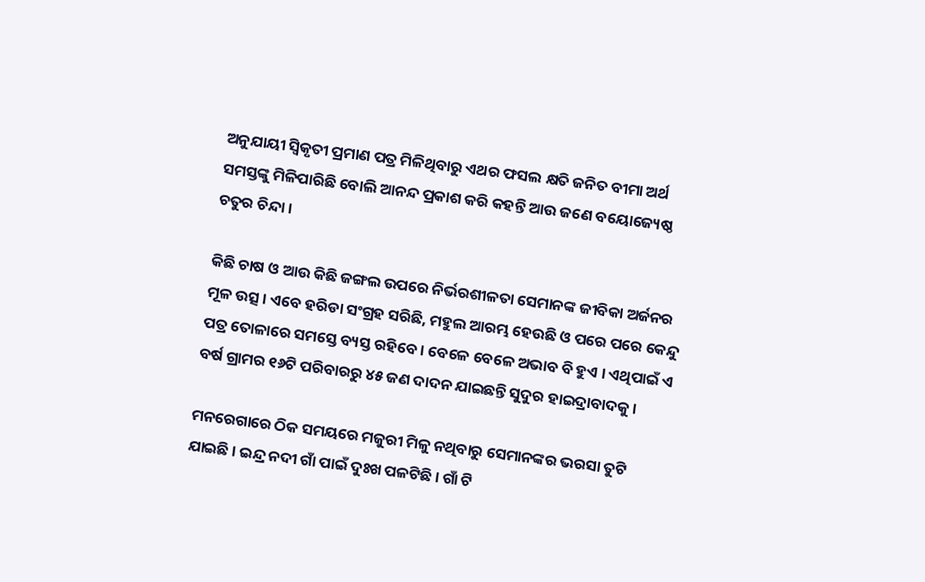ଅନୁଯାୟୀ ସ୍ୱିକୃତୀ ପ୍ରମାଣ ପତ୍ର ମିଳିଥିବାରୁ ଏଥର ଫସଲ କ୍ଷତି ଜନିତ ବୀମା ଅର୍ଥ ସମସ୍ତଙ୍କୁ ମିଳିପାରିଛି ବୋଲି ଆନନ୍ଦ ପ୍ରକାଶ କରି କହନ୍ତି ଆଉ ଜଣେ ବୟୋଜ୍ୟେଷ୍ଠ ଚତୁର ଚିନ୍ଦା ।

କିଛି ଚାଷ ଓ ଆଉ କିଛି ଜଙ୍ଗଲ ଉପରେ ନିର୍ଭରଶୀଳତା ସେମାନଙ୍କ ଜୀବିକା ଅର୍ଜନର ମୂଳ ଉତ୍ସ । ଏବେ ହରିଡା ସଂଗ୍ରହ ସରିଛି, ମହୁଲ ଆରମ୍ଭ ହେଉଛି ଓ ପରେ ପରେ କେନ୍ଦୁ ପତ୍ର ତୋଳାରେ ସମସ୍ତେ ବ୍ୟସ୍ତ ରହିବେ । ବେଳେ ବେଳେ ଅଭାବ ବି ହୁଏ । ଏଥିପାଇଁ ଏ ବର୍ଷ ଗ୍ରାମର ୧୬ଟି ପରିବାରରୁ ୪୫ ଜଣ ଦାଦନ ଯାଇଛନ୍ତି ସୁଦୁର ହାଇଦ୍ରାବାଦକୁ ।

ମନରେଗାରେ ଠିକ ସମୟରେ ମଜୁରୀ ମିଳୁ ନଥିବାରୁ ସେମାନଙ୍କର ଭରସା ତୁଟି ଯାଇଛି । ଇନ୍ଦ୍ର ନଦୀ ଗାଁ ପାଇଁ ଦୁଃଖ ପଳଟିଛି । ଗାଁ ଟି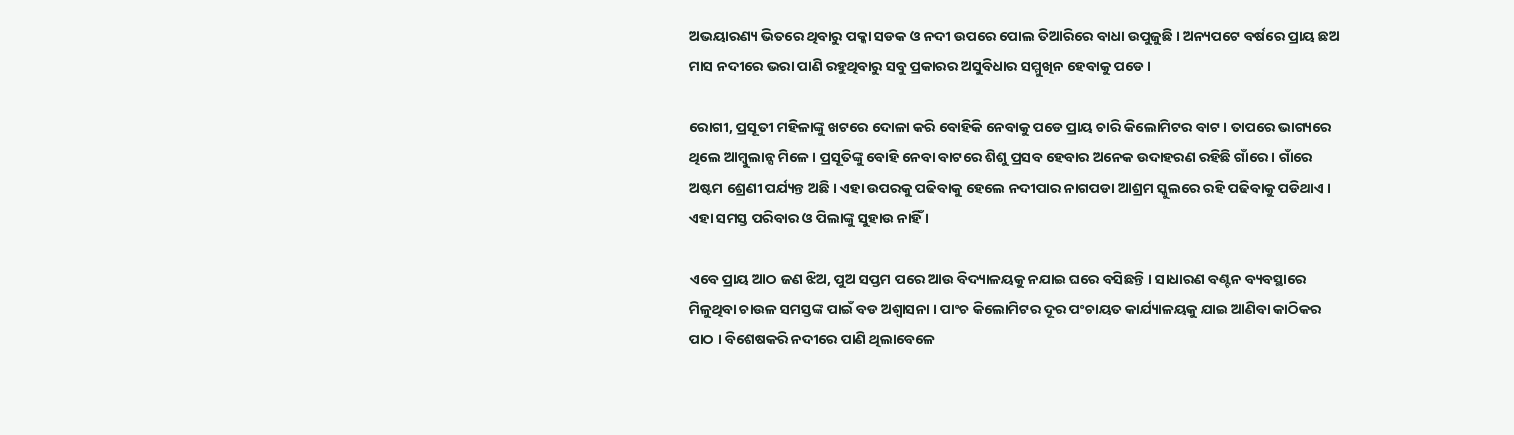ଅଭୟାରଣ୍ୟ ଭିତରେ ଥିବାରୁ ପକ୍କା ସଡକ ଓ ନଦୀ ଉପରେ ପୋଲ ତିଆରିରେ ବାଧା ଉପୁଜୁଛି । ଅନ୍ୟପଟେ ବର୍ଷରେ ପ୍ରାୟ ଛଅ ମାସ ନଦୀରେ ଭରା ପାଣି ରହୁଥିବାରୁ ସବୁ ପ୍ରକାରର ଅସୁବିଧାର ସମ୍ମୁଖିନ ହେବାକୁ ପଡେ ।

ରୋଗୀ, ପ୍ରସୂତୀ ମହିଳାଙ୍କୁ ଖଟରେ ଦୋଳା କରି ବୋହିକି ନେବାକୁ ପଡେ ପ୍ରାୟ ଚାରି କିଲୋମିଟର ବାଟ । ତାପରେ ଭାଗ୍ୟରେ ଥିଲେ ଆମ୍ବୁଲାନ୍ସ ମିଳେ । ପ୍ରସୂତିଙ୍କୁ ବୋହି ନେବା ବାଟରେ ଶିଶୁ ପ୍ରସବ ହେବାର ଅନେକ ଉଦାହରଣ ରହିଛି ଗାଁରେ । ଗାଁରେ ଅଷ୍ଟମ ଶ୍ରେଣୀ ପର୍ଯ୍ୟନ୍ତ ଅଛି । ଏହା ଉପରକୁ ପଢିବାକୁ ହେଲେ ନଦୀପାର ନାଗପଡା ଆଶ୍ରମ ସ୍କୁଲରେ ରହି ପଢିବାକୁ ପଡିଥାଏ । ଏହା ସମସ୍ତ ପରିବାର ଓ ପିଲାଙ୍କୁ ସୁହାଉ ନାହିଁ ।

ଏବେ ପ୍ରାୟ ଆଠ ଜଣ ଝିଅ, ପୁଅ ସପ୍ତମ ପରେ ଆଉ ବିଦ୍ୟାଳୟକୁ ନଯାଇ ଘରେ ବସିଛନ୍ତି । ସାଧାରଣ ବଣ୍ଟନ ବ୍ୟବସ୍ଥାରେ ମିଳୁଥିବା ଚାଉଳ ସମସ୍ତଙ୍କ ପାଇଁ ବଡ ଅଶ୍ୱାସନା । ପାଂଚ କିଲୋମିଟର ଦୂର ପଂଚାୟତ କାର୍ଯ୍ୟାଳୟକୁ ଯାଇ ଆଣିବା କାଠିକର ପାଠ । ବିଶେଷକରି ନଦୀରେ ପାଣି ଥିଲାବେଳେ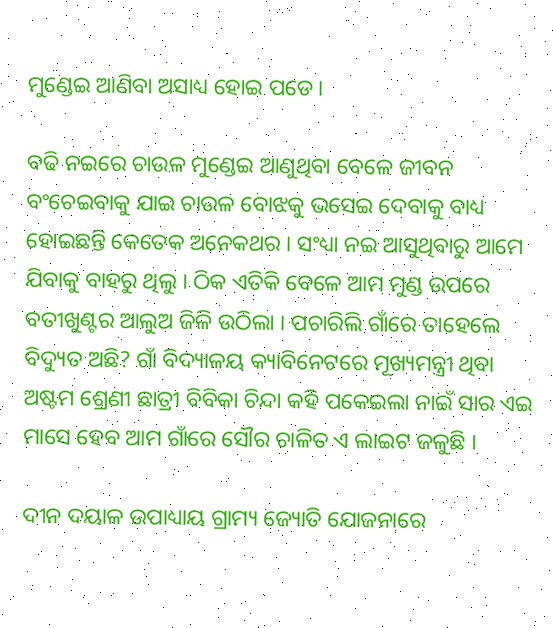ମୁଣ୍ଡେଇ ଆଣିବା ଅସାଧ୍ୟ ହୋଇ ପଡେ ।

ବଢି ନଇରେ ଚାଉଳ ମୁଣ୍ଡେଇ ଆଣୁଥିବା ବେଳେ ଜୀବନ ବଂଚେଇବାକୁ ଯାଇ ଚାଉଳ ବୋଝକୁ ଭସେଇ ଦେବାକୁ ବାଧ୍ୟ ହୋଇଛନ୍ତି କେତେକ ଅନେକଥର । ସଂଧ୍ୟା ନଇ ଆସୁଥିବାରୁ ଆମେ ଯିବାକୁ ବାହରୁ ଥିଲୁ । ଠିକ ଏତିକି ବେଳେ ଆମ ମୁଣ୍ଡ ଉପରେ ବତୀଖୁଣ୍ଟର ଆଲୁଅ ଜିଳି ଉଠିଲା । ପଚାରିଲି ଗାଁରେ ତାହେଲେ ବିଦ୍ୟୁତ ଅଛି? ଗାଁ ବିଦ୍ୟାଳୟ କ୍ୟାବିନେଟରେ ମୂଖ୍ୟମନ୍ତ୍ରୀ ଥିବା ଅଷ୍ଟମ ଶ୍ରେଣୀ ଛାତ୍ରୀ ବିବିକା ଚିନ୍ଦା କହି ପକେଇଲା ନାଇଁ ସାର ଏଇ ମାସେ ହେବ ଆମ ଗାଁରେ ସୌର ଚାଳିତ ଏ ଲାଇଟ ଜଳୁଛି ।

ଦୀନ ଦୟାଳ ଉପାଧ୍ୟାୟ ଗ୍ରାମ୍ୟ ଜ୍ୟୋତି ଯୋଜନାରେ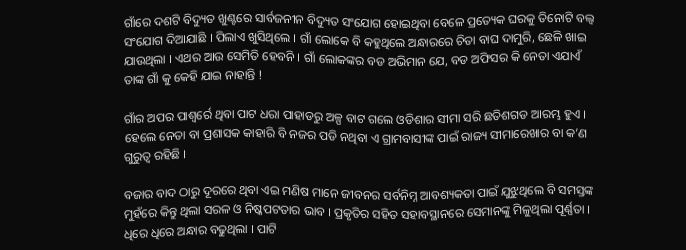ଗାଁରେ ଦଶଟି ବିଦ୍ୟୁତ ଖୁଣ୍ଟରେ ସାର୍ବଜନୀନ ବିଦ୍ୟୁତ ସଂଯୋଗ ହୋଇଥିବା ବେଳେ ପ୍ରତ୍ୟେକ ଘରକୁ ତିନୋଟି ବଲ୍ୱ ସଂଯୋଗ ଦିଆଯାଛି । ପିଲାଏ ଖୁସିଥିଲେ । ଗାଁ ଲୋକେ ବି କହୁଥିଲେ ଅନ୍ଧାରରେ ଚିତା ବାଘ ଦାମୁରି, ଛେଳି ଖାଇ ଯାଉଥିଲା । ଏଥର ଆଉ ସେମିତି ହେବନି । ଗାଁ ଲୋକଙ୍କର ବଡ ଅଭିମାନ ଯେ, ବଡ ଅଫିସର କି ନେତା ଏଯାଏଁ ତାଙ୍କ ଗାଁ କୁ କେହି ଯାଇ ନାହାନ୍ତି !

ଗାଁର ଅପର ପାଶ୍ୱର୍ରେ ଥିବା ପାଟ ଧରା ପାହାଡରୁ ଅଳ୍ପ ବାଟ ଗଲେ ଓଡିଶାର ସୀମା ସରି ଛତିଶଗଡ ଆରମ୍ଭ ହୁଏ । ହେଲେ ନେତା ବା ପ୍ରଶାସକ କାହାରି ବି ନଜର ପଡି ନଥିବା ଏ ଗ୍ରାମବାସୀଙ୍କ ପାଇଁ ରାଜ୍ୟ ସୀମାରେଖାର ବା କ’ଣ ଗୁରୁତ୍ୱ ରହିଛି ।

ବଜାର ବାଦ ଠାରୁ ଦୂରରେ ଥିବା ଏଇ ମଣିଷ ମାନେ ଜୀବନର ସର୍ବନିମ୍ନ ଆବଶ୍ୟକତା ପାଇଁ ଯୁଝୁଥିଲେ ବି ସମସ୍ତଙ୍କ ମୁହଁରେ କିନ୍ତୁ ଥିଲା ସରଳ ଓ ନିଷ୍କପଟତାର ଭାବ । ପ୍ରକୃତିର ସହିତ ସହାବସ୍ଥାନରେ ସେମାନଙ୍କୁ ମିଳୁଥିଲା ପୂର୍ଣ୍ଣତା । ଧିରେ ଧିରେ ଅନ୍ଧାର ବଢୁଥିଲା । ପାଟି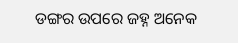ଡଙ୍ଗର ଉପରେ ଜହ୍ନ ଅନେକ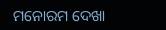ମନୋରମ ଦେଖା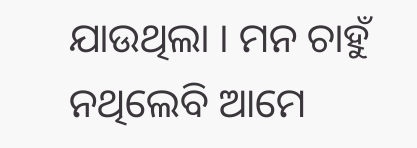ଯାଉଥିଲା । ମନ ଚାହୁଁ ନଥିଲେବି ଆମେ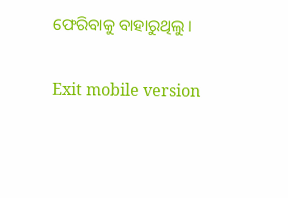ଫେରିବାକୁ ବାହାରୁଥିଲୁ ।

Exit mobile version